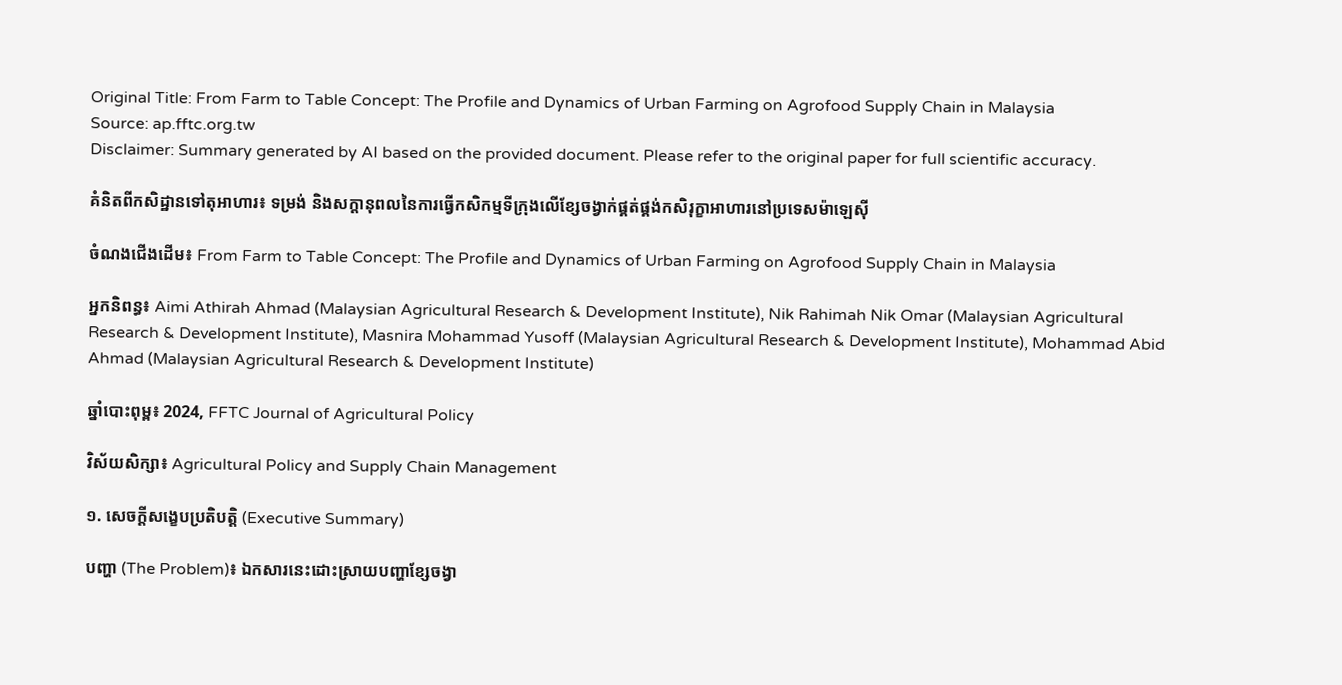Original Title: From Farm to Table Concept: The Profile and Dynamics of Urban Farming on Agrofood Supply Chain in Malaysia
Source: ap.fftc.org.tw
Disclaimer: Summary generated by AI based on the provided document. Please refer to the original paper for full scientific accuracy.

គំនិតពីកសិដ្ឋានទៅតុអាហារ៖ ទម្រង់ និងសក្ដានុពលនៃការធ្វើកសិកម្មទីក្រុងលើខ្សែចង្វាក់ផ្គត់ផ្គង់កសិរុក្ខាអាហារនៅប្រទេសម៉ាឡេស៊ី

ចំណងជើងដើម៖ From Farm to Table Concept: The Profile and Dynamics of Urban Farming on Agrofood Supply Chain in Malaysia

អ្នកនិពន្ធ៖ Aimi Athirah Ahmad (Malaysian Agricultural Research & Development Institute), Nik Rahimah Nik Omar (Malaysian Agricultural Research & Development Institute), Masnira Mohammad Yusoff (Malaysian Agricultural Research & Development Institute), Mohammad Abid Ahmad (Malaysian Agricultural Research & Development Institute)

ឆ្នាំបោះពុម្ព៖ 2024, FFTC Journal of Agricultural Policy

វិស័យសិក្សា៖ Agricultural Policy and Supply Chain Management

១. សេចក្តីសង្ខេបប្រតិបត្តិ (Executive Summary)

បញ្ហា (The Problem)៖ ឯកសារនេះដោះស្រាយបញ្ហាខ្សែចង្វា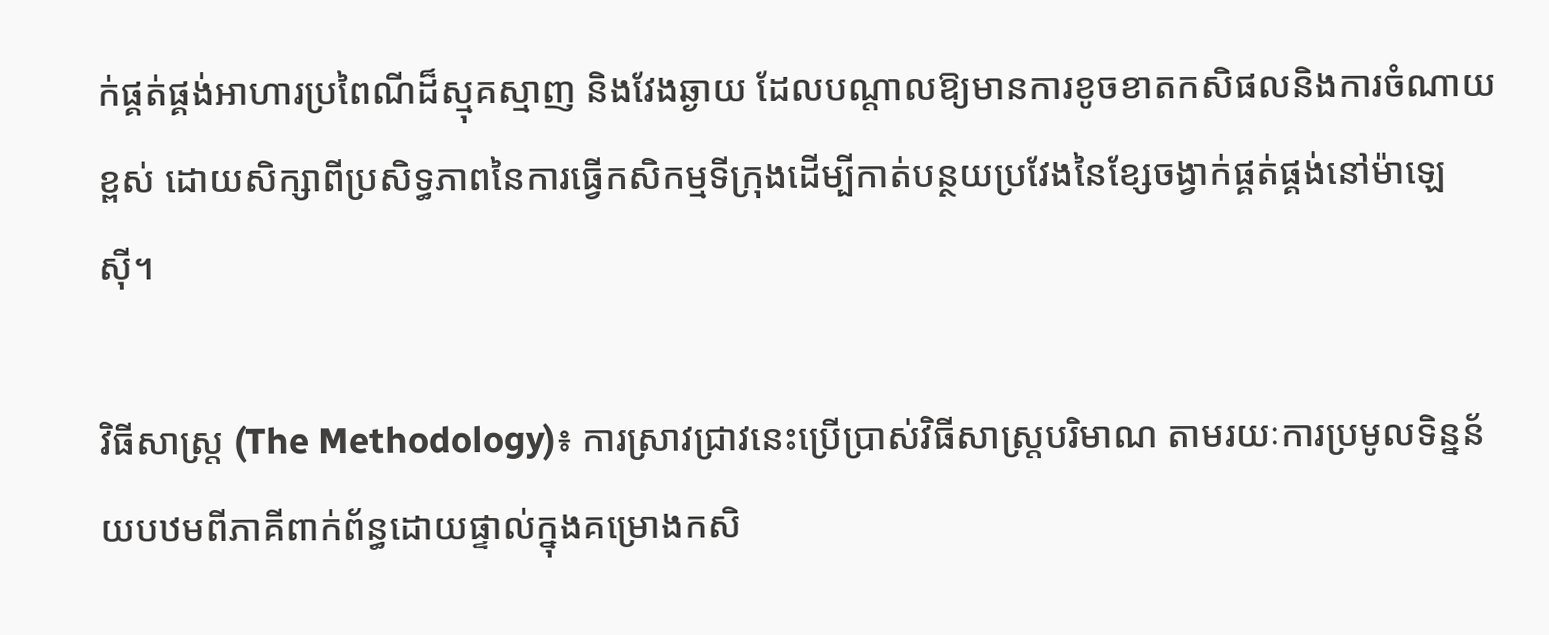ក់ផ្គត់ផ្គង់អាហារប្រពៃណីដ៏ស្មុគស្មាញ និងវែងឆ្ងាយ ដែលបណ្តាលឱ្យមានការខូចខាតកសិផលនិងការចំណាយខ្ពស់ ដោយសិក្សាពីប្រសិទ្ធភាពនៃការធ្វើកសិកម្មទីក្រុងដើម្បីកាត់បន្ថយប្រវែងនៃខ្សែចង្វាក់ផ្គត់ផ្គង់នៅម៉ាឡេស៊ី។

វិធីសាស្ត្រ (The Methodology)៖ ការស្រាវជ្រាវនេះប្រើប្រាស់វិធីសាស្ត្របរិមាណ តាមរយៈការប្រមូលទិន្នន័យបឋមពីភាគីពាក់ព័ន្ធដោយផ្ទាល់ក្នុងគម្រោងកសិ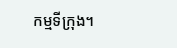កម្មទីក្រុង។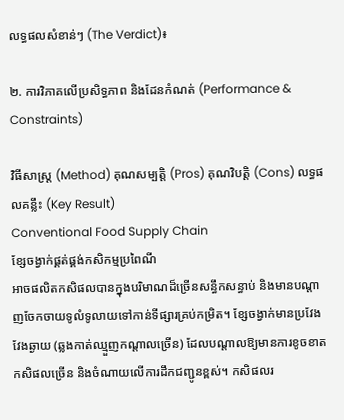លទ្ធផលសំខាន់ៗ (The Verdict)៖

២. ការវិភាគលើប្រសិទ្ធភាព និងដែនកំណត់ (Performance & Constraints)

វិធីសាស្ត្រ (Method) គុណសម្បត្តិ (Pros) គុណវិបត្តិ (Cons) លទ្ធផលគន្លឹះ (Key Result)
Conventional Food Supply Chain
ខ្សែចង្វាក់ផ្គត់ផ្គង់កសិកម្មប្រពៃណី
អាចផលិតកសិផលបានក្នុងបរិមាណដ៏ច្រើនសន្ធឹកសន្ធាប់ និងមានបណ្តាញចែកចាយទូលំទូលាយទៅកាន់ទីផ្សារគ្រប់កម្រិត។ ខ្សែចង្វាក់មានប្រវែងវែងឆ្ងាយ (ឆ្លងកាត់ឈ្មួញកណ្តាលច្រើន) ដែលបណ្តាលឱ្យមានការខូចខាតកសិផលច្រើន និងចំណាយលើការដឹកជញ្ជូនខ្ពស់។ កសិផលរ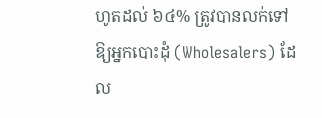ហូតដល់ ៦៤% ត្រូវបានលក់ទៅឱ្យអ្នកបោះដុំ (Wholesalers) ដែល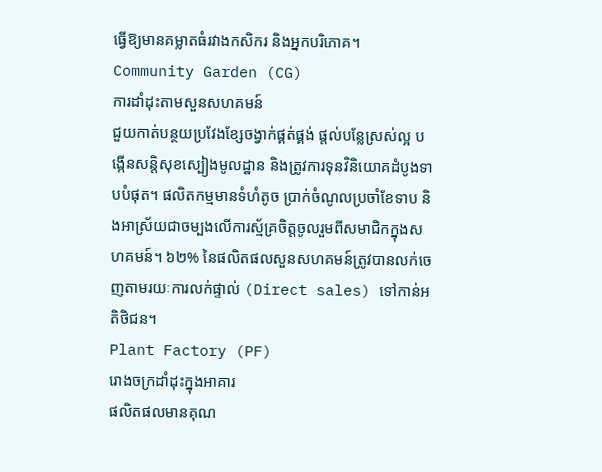ធ្វើឱ្យមានគម្លាតធំរវាងកសិករ និងអ្នកបរិភោគ។
Community Garden (CG)
ការដាំដុះតាមសួនសហគមន៍
ជួយកាត់បន្ថយប្រវែងខ្សែចង្វាក់ផ្គត់ផ្គង់ ផ្តល់បន្លែស្រស់ល្អ បង្កើនសន្តិសុខស្បៀងមូលដ្ឋាន និងត្រូវការទុនវិនិយោគដំបូងទាបបំផុត។ ផលិតកម្មមានទំហំតូច ប្រាក់ចំណូលប្រចាំខែទាប និងអាស្រ័យជាចម្បងលើការស្ម័គ្រចិត្តចូលរួមពីសមាជិកក្នុងសហគមន៍។ ៦២% នៃផលិតផលសួនសហគមន៍ត្រូវបានលក់ចេញតាមរយៈការលក់ផ្ទាល់ (Direct sales) ទៅកាន់អតិថិជន។
Plant Factory (PF)
រោងចក្រដាំដុះក្នុងអាគារ
ផលិតផលមានគុណ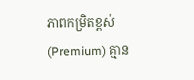ភាពកម្រិតខ្ពស់ (Premium) គ្មាន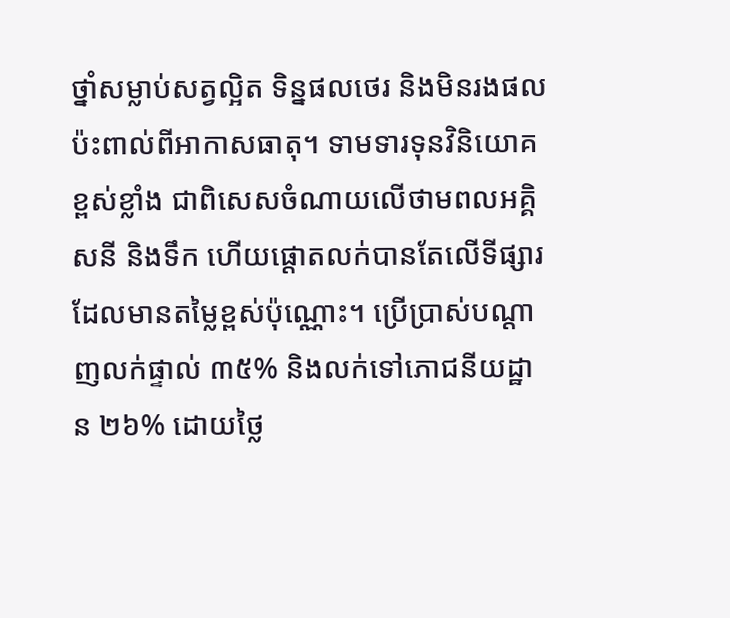ថ្នាំសម្លាប់សត្វល្អិត ទិន្នផលថេរ និងមិនរងផលប៉ះពាល់ពីអាកាសធាតុ។ ទាមទារទុនវិនិយោគខ្ពស់ខ្លាំង ជាពិសេសចំណាយលើថាមពលអគ្គិសនី និងទឹក ហើយផ្តោតលក់បានតែលើទីផ្សារដែលមានតម្លៃខ្ពស់ប៉ុណ្ណោះ។ ប្រើប្រាស់បណ្តាញលក់ផ្ទាល់ ៣៥% និងលក់ទៅភោជនីយដ្ឋាន ២៦% ដោយថ្លៃ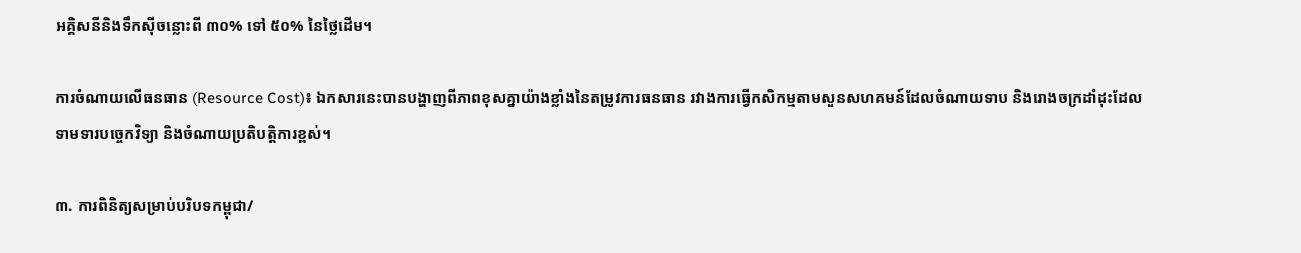អគ្គិសនីនិងទឹកស៊ីចន្លោះពី ៣០% ទៅ ៥០% នៃថ្លៃដើម។

ការចំណាយលើធនធាន (Resource Cost)៖ ឯកសារនេះបានបង្ហាញពីភាពខុសគ្នាយ៉ាងខ្លាំងនៃតម្រូវការធនធាន រវាងការធ្វើកសិកម្មតាមសួនសហគមន៍ដែលចំណាយទាប និងរោងចក្រដាំដុះដែលទាមទារបច្ចេកវិទ្យា និងចំណាយប្រតិបត្តិការខ្ពស់។

៣. ការពិនិត្យសម្រាប់បរិបទកម្ពុជា/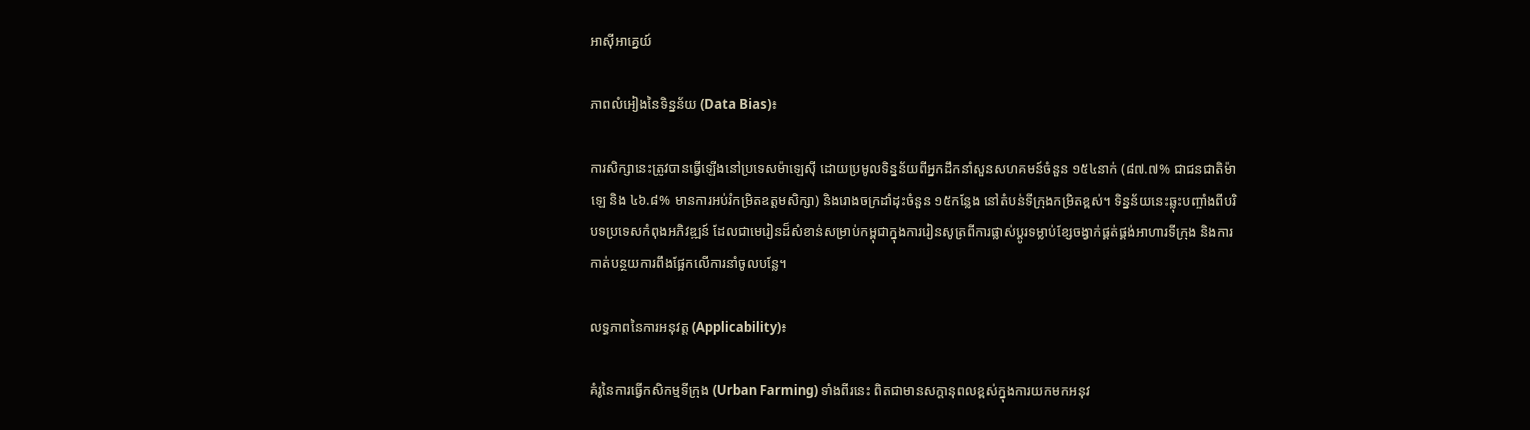អាស៊ីអាគ្នេយ៍

ភាពលំអៀងនៃទិន្នន័យ (Data Bias)៖

ការសិក្សានេះត្រូវបានធ្វើឡើងនៅប្រទេសម៉ាឡេស៊ី ដោយប្រមូលទិន្នន័យពីអ្នកដឹកនាំសួនសហគមន៍ចំនួន ១៥៤នាក់ (៨៧.៧% ជាជនជាតិម៉ាឡេ និង ៤៦.៨% មានការអប់រំកម្រិតឧត្តមសិក្សា) និងរោងចក្រដាំដុះចំនួន ១៥កន្លែង នៅតំបន់ទីក្រុងកម្រិតខ្ពស់។ ទិន្នន័យនេះឆ្លុះបញ្ចាំងពីបរិបទប្រទេសកំពុងអភិវឌ្ឍន៍ ដែលជាមេរៀនដ៏សំខាន់សម្រាប់កម្ពុជាក្នុងការរៀនសូត្រពីការផ្លាស់ប្តូរទម្លាប់ខ្សែចង្វាក់ផ្គត់ផ្គង់អាហារទីក្រុង និងការកាត់បន្ថយការពឹងផ្អែកលើការនាំចូលបន្លែ។

លទ្ធភាពនៃការអនុវត្ត (Applicability)៖

គំរូនៃការធ្វើកសិកម្មទីក្រុង (Urban Farming) ទាំងពីរនេះ ពិតជាមានសក្តានុពលខ្ពស់ក្នុងការយកមកអនុវ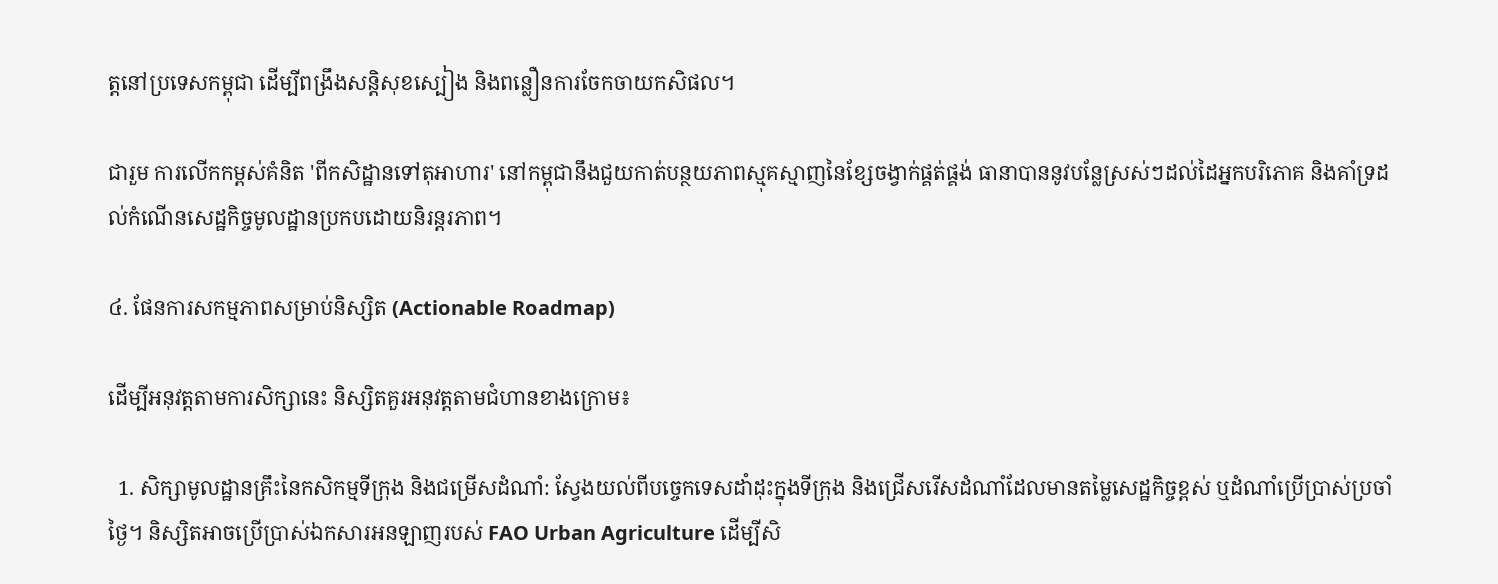ត្តនៅប្រទេសកម្ពុជា ដើម្បីពង្រឹងសន្តិសុខស្បៀង និងពន្លឿនការចែកចាយកសិផល។

ជារួម ការលើកកម្ពស់គំនិត 'ពីកសិដ្ឋានទៅតុអាហារ' នៅកម្ពុជានឹងជួយកាត់បន្ថយភាពស្មុគស្មាញនៃខ្សែចង្វាក់ផ្គត់ផ្គង់ ធានាបាននូវបន្លែស្រស់ៗដល់ដៃអ្នកបរិភោគ និងគាំទ្រដល់កំណើនសេដ្ឋកិច្ចមូលដ្ឋានប្រកបដោយនិរន្តរភាព។

៤. ផែនការសកម្មភាពសម្រាប់និស្សិត (Actionable Roadmap)

ដើម្បីអនុវត្តតាមការសិក្សានេះ និស្សិតគួរអនុវត្តតាមជំហានខាងក្រោម៖

  1. សិក្សាមូលដ្ឋានគ្រឹះនៃកសិកម្មទីក្រុង និងជម្រើសដំណាំ: ស្វែងយល់ពីបច្ចេកទេសដាំដុះក្នុងទីក្រុង និងជ្រើសរើសដំណាំដែលមានតម្លៃសេដ្ឋកិច្ចខ្ពស់ ឬដំណាំប្រើប្រាស់ប្រចាំថ្ងៃ។ និស្សិតអាចប្រើប្រាស់ឯកសារអនឡាញរបស់ FAO Urban Agriculture ដើម្បីសិ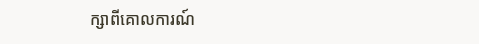ក្សាពីគោលការណ៍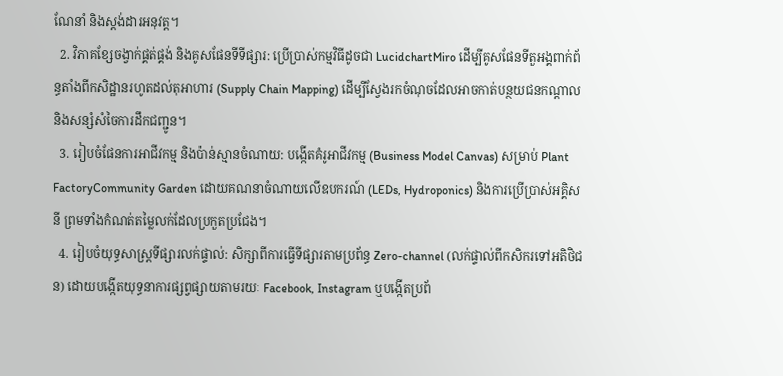ណែនាំ និងស្តង់ដារអនុវត្ត។
  2. វិភាគខ្សែចង្វាក់ផ្គត់ផ្គង់ និងគូសផែនទីទីផ្សារ: ប្រើប្រាស់កម្មវិធីដូចជា LucidchartMiro ដើម្បីគូសផែនទីតួអង្គពាក់ព័ន្ធតាំងពីកសិដ្ឋានរហូតដល់តុអាហារ (Supply Chain Mapping) ដើម្បីស្វែងរកចំណុចដែលអាចកាត់បន្ថយជនកណ្តាល និងសន្សំសំចៃការដឹកជញ្ជូន។
  3. រៀបចំផែនការអាជីវកម្ម និងប៉ាន់ស្មានចំណាយ: បង្កើតគំរូអាជីវកម្ម (Business Model Canvas) សម្រាប់ Plant FactoryCommunity Garden ដោយគណនាចំណាយលើឧបករណ៍ (LEDs, Hydroponics) និងការប្រើប្រាស់អគ្គិសនី ព្រមទាំងកំណត់តម្លៃលក់ដែលប្រកួតប្រជែង។
  4. រៀបចំយុទ្ធសាស្ត្រទីផ្សារលក់ផ្ទាល់: សិក្សាពីការធ្វើទីផ្សារតាមប្រព័ន្ធ Zero-channel (លក់ផ្ទាល់ពីកសិករទៅអតិថិជន) ដោយបង្កើតយុទ្ធនាការផ្សព្វផ្សាយតាមរយៈ Facebook, Instagram ឬបង្កើតប្រព័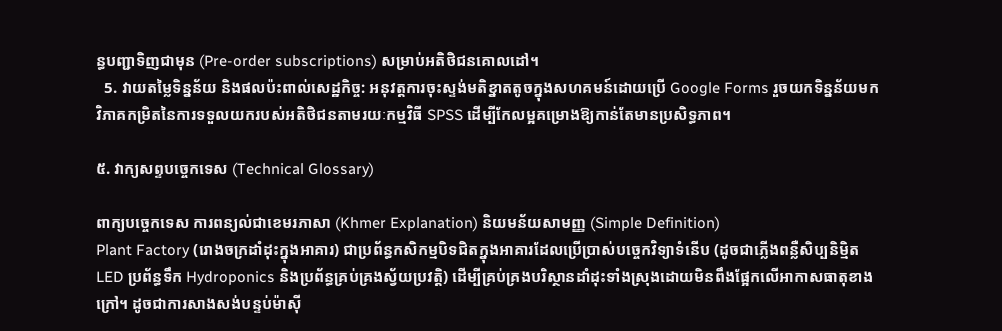ន្ធបញ្ជាទិញជាមុន (Pre-order subscriptions) សម្រាប់អតិថិជនគោលដៅ។
  5. វាយតម្លៃទិន្នន័យ និងផលប៉ះពាល់សេដ្ឋកិច្ច: អនុវត្តការចុះស្ទង់មតិខ្នាតតូចក្នុងសហគមន៍ដោយប្រើ Google Forms រួចយកទិន្នន័យមកវិភាគកម្រិតនៃការទទួលយករបស់អតិថិជនតាមរយៈកម្មវិធី SPSS ដើម្បីកែលម្អគម្រោងឱ្យកាន់តែមានប្រសិទ្ធភាព។

៥. វាក្យសព្ទបច្ចេកទេស (Technical Glossary)

ពាក្យបច្ចេកទេស ការពន្យល់ជាខេមរភាសា (Khmer Explanation) និយមន័យសាមញ្ញ (Simple Definition)
Plant Factory (រោងចក្រដាំដុះក្នុងអាគារ) ជាប្រព័ន្ធកសិកម្មបិទជិតក្នុងអាគារដែលប្រើប្រាស់បច្ចេកវិទ្យាទំនើប (ដូចជាភ្លើងពន្លឺសិប្បនិម្មិត LED ប្រព័ន្ធទឹក Hydroponics និងប្រព័ន្ធគ្រប់គ្រងស្វ័យប្រវត្តិ) ដើម្បីគ្រប់គ្រងបរិស្ថានដាំដុះទាំងស្រុងដោយមិនពឹងផ្អែកលើអាកាសធាតុខាងក្រៅ។ ដូចជាការសាងសង់បន្ទប់ម៉ាស៊ី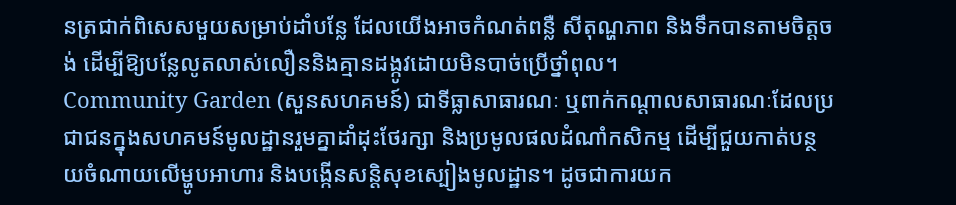នត្រជាក់ពិសេសមួយសម្រាប់ដាំបន្លែ ដែលយើងអាចកំណត់ពន្លឺ សីតុណ្ហភាព និងទឹកបានតាមចិត្តចង់ ដើម្បីឱ្យបន្លែលូតលាស់លឿននិងគ្មានដង្កូវដោយមិនបាច់ប្រើថ្នាំពុល។
Community Garden (សួនសហគមន៍) ជាទីធ្លាសាធារណៈ ឬពាក់កណ្តាលសាធារណៈដែលប្រជាជនក្នុងសហគមន៍មូលដ្ឋានរួមគ្នាដាំដុះថែរក្សា និងប្រមូលផលដំណាំកសិកម្ម ដើម្បីជួយកាត់បន្ថយចំណាយលើម្ហូបអាហារ និងបង្កើនសន្តិសុខស្បៀងមូលដ្ឋាន។ ដូចជាការយក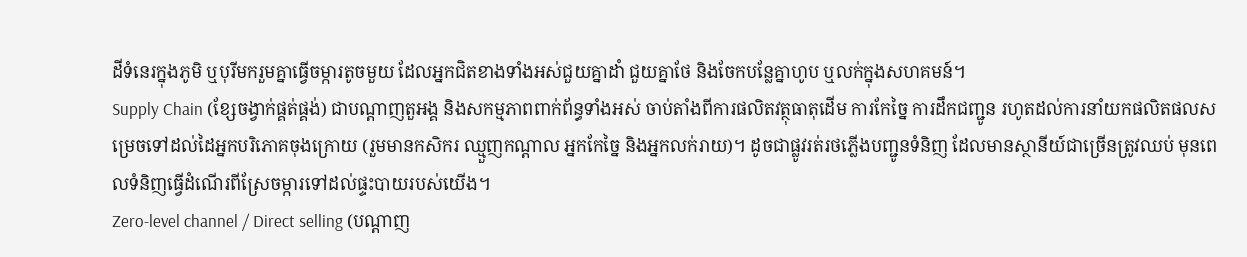ដីទំនេរក្នុងភូមិ ឬបុរីមករួមគ្នាធ្វើចម្ការតូចមួយ ដែលអ្នកជិតខាងទាំងអស់ជួយគ្នាដាំ ជួយគ្នាថែ និងចែកបន្លែគ្នាហូប ឬលក់ក្នុងសហគមន៍។
Supply Chain (ខ្សែចង្វាក់ផ្គត់ផ្គង់) ជាបណ្តាញតួអង្គ និងសកម្មភាពពាក់ព័ន្ធទាំងអស់ ចាប់តាំងពីការផលិតវត្ថុធាតុដើម ការកែច្នៃ ការដឹកជញ្ជូន រហូតដល់ការនាំយកផលិតផលសម្រេចទៅដល់ដៃអ្នកបរិភោគចុងក្រោយ (រួមមានកសិករ ឈ្មួញកណ្តាល អ្នកកែច្នៃ និងអ្នកលក់រាយ)។ ដូចជាផ្លូវរត់រថភ្លើងបញ្ជូនទំនិញ ដែលមានស្ថានីយ៍ជាច្រើនត្រូវឈប់ មុនពេលទំនិញធ្វើដំណើរពីស្រែចម្ការទៅដល់ផ្ទះបាយរបស់យើង។
Zero-level channel / Direct selling (បណ្តាញ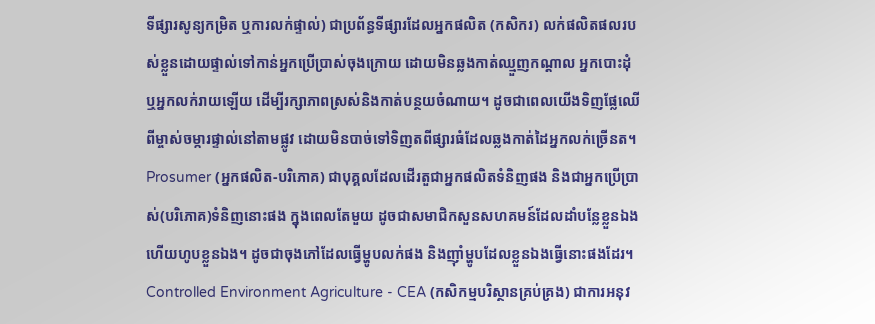ទីផ្សារសូន្យកម្រិត ឬការលក់ផ្ទាល់) ជាប្រព័ន្ធទីផ្សារដែលអ្នកផលិត (កសិករ) លក់ផលិតផលរបស់ខ្លួនដោយផ្ទាល់ទៅកាន់អ្នកប្រើប្រាស់ចុងក្រោយ ដោយមិនឆ្លងកាត់ឈ្មួញកណ្តាល អ្នកបោះដុំ ឬអ្នកលក់រាយឡើយ ដើម្បីរក្សាភាពស្រស់និងកាត់បន្ថយចំណាយ។ ដូចជាពេលយើងទិញផ្លែឈើពីម្ចាស់ចម្ការផ្ទាល់នៅតាមផ្លូវ ដោយមិនបាច់ទៅទិញតពីផ្សារធំដែលឆ្លងកាត់ដៃអ្នកលក់ច្រើនត។
Prosumer (អ្នកផលិត-បរិភោគ) ជាបុគ្គលដែលដើរតួជាអ្នកផលិតទំនិញផង និងជាអ្នកប្រើប្រាស់(បរិភោគ)ទំនិញនោះផង ក្នុងពេលតែមួយ ដូចជាសមាជិកសួនសហគមន៍ដែលដាំបន្លែខ្លួនឯងហើយហូបខ្លួនឯង។ ដូចជាចុងភៅដែលធ្វើម្ហូបលក់ផង និងញ៉ាំម្ហូបដែលខ្លួនឯងធ្វើនោះផងដែរ។
Controlled Environment Agriculture - CEA (កសិកម្មបរិស្ថានគ្រប់គ្រង) ជាការអនុវ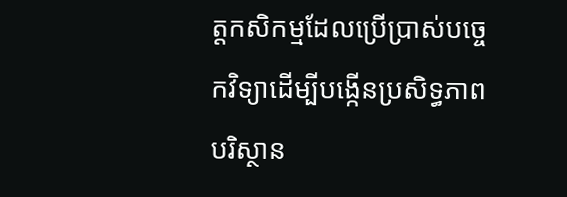ត្តកសិកម្មដែលប្រើប្រាស់បច្ចេកវិទ្យាដើម្បីបង្កើនប្រសិទ្ធភាពបរិស្ថាន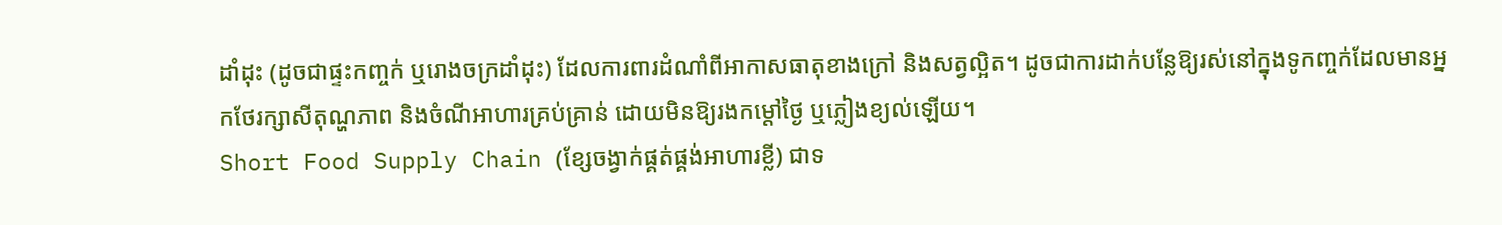ដាំដុះ (ដូចជាផ្ទះកញ្ចក់ ឬរោងចក្រដាំដុះ) ដែលការពារដំណាំពីអាកាសធាតុខាងក្រៅ និងសត្វល្អិត។ ដូចជាការដាក់បន្លែឱ្យរស់នៅក្នុងទូកញ្ចក់ដែលមានអ្នកថែរក្សាសីតុណ្ហភាព និងចំណីអាហារគ្រប់គ្រាន់ ដោយមិនឱ្យរងកម្តៅថ្ងៃ ឬភ្លៀងខ្យល់ឡើយ។
Short Food Supply Chain (ខ្សែចង្វាក់ផ្គត់ផ្គង់អាហារខ្លី) ជាទ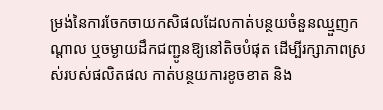ម្រង់នៃការចែកចាយកសិផលដែលកាត់បន្ថយចំនួនឈ្មួញកណ្តាល ឬចម្ងាយដឹកជញ្ជូនឱ្យនៅតិចបំផុត ដើម្បីរក្សាភាពស្រស់របស់ផលិតផល កាត់បន្ថយការខូចខាត និង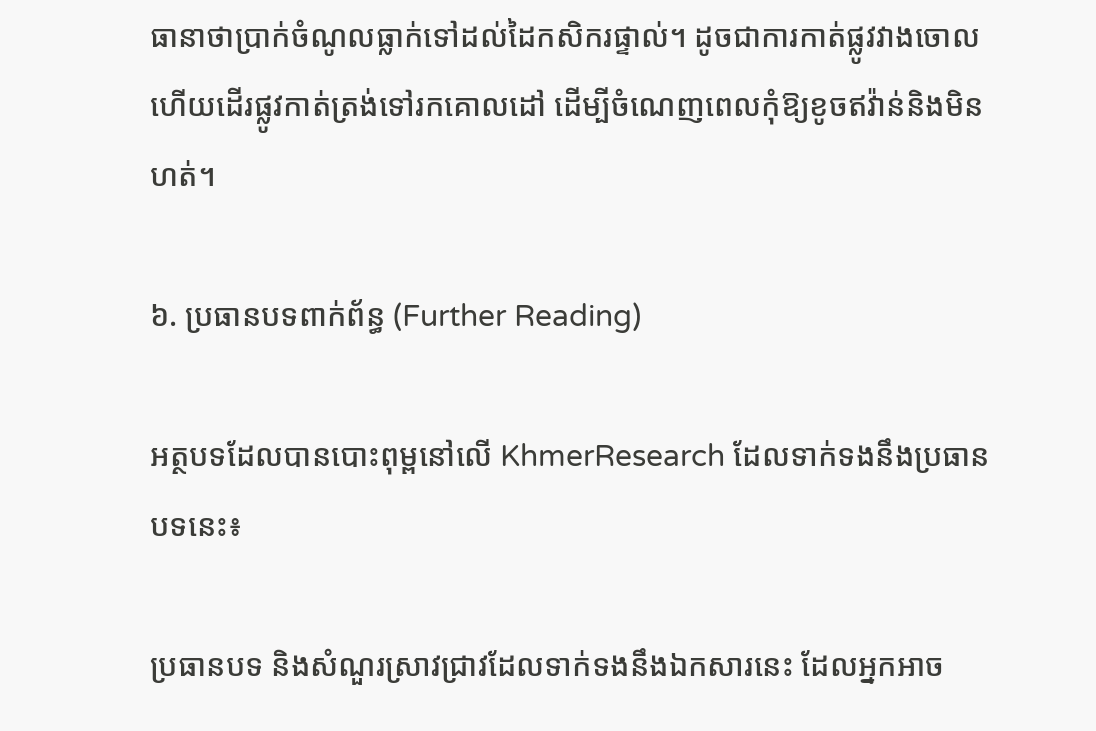ធានាថាប្រាក់ចំណូលធ្លាក់ទៅដល់ដៃកសិករផ្ទាល់។ ដូចជាការកាត់ផ្លូវវាងចោល ហើយដើរផ្លូវកាត់ត្រង់ទៅរកគោលដៅ ដើម្បីចំណេញពេលកុំឱ្យខូចឥវ៉ាន់និងមិនហត់។

៦. ប្រធានបទពាក់ព័ន្ធ (Further Reading)

អត្ថបទដែលបានបោះពុម្ពនៅលើ KhmerResearch ដែលទាក់ទងនឹងប្រធានបទនេះ៖

ប្រធានបទ និងសំណួរស្រាវជ្រាវដែលទាក់ទងនឹងឯកសារនេះ ដែលអ្នកអាច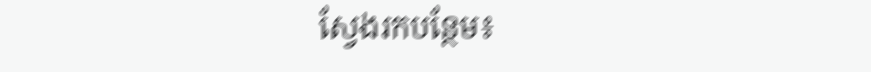ស្វែងរកបន្ថែម៖